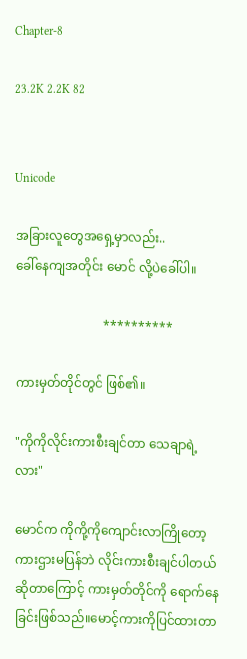Chapter-8

23.2K 2.2K 82


Unicode

အခြားလူတွေအရှေ့မှာလည်း..
ခေါ်နေကျအတိုင်း မောင် လို့ပဲခေါ်ပါ။

                            **********

ကားမှတ်တိုင်တွင် ဖြစ်၏။

"ကိုကိုလိုင်းကားစီးချင်တာ သေချာရဲ့လား"

မောင်က ကိုကို့ကိုကျောင်းလာကြိုတော့
ကားဌားမပြန်ဘဲ လိုင်းကားစီးချင်ပါတယ်
ဆိုတာကြောင့် ကားမှတ်တိုင်ကို ရောက်နေ
ခြင်းဖြစ်သည်။မောင့်ကားကိုပြင်ထားတာ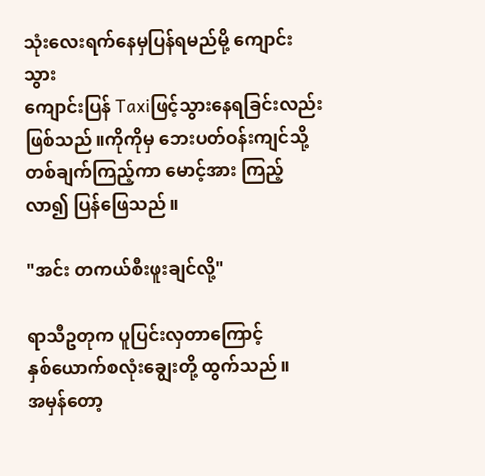သုံးလေးရက်နေမှပြန်ရမည်မို့ ကျောင်းသွား
ကျောင်းပြန် Taxiဖြင့်သွားနေရခြင်းလည်းဖြစ်သည်။ကိုကိုမှ ဘေးပတ်ဝန်းကျင်သို့
တစ်ချက်ကြည့်ကာ မောင့်အား ကြည့်လာ၍ ပြန်ဖြေသည်။

"အင်း တကယ်စီးဖူးချင်လို့"

ရာသီဥတုက ပူပြင်းလှတာကြောင့်
နှစ်ယောက်စလုံးချွေးတို့ ထွက်သည်။
အမှန်တော့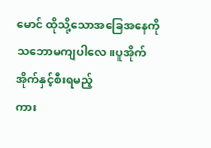မောင် ထိုသို့သောအခြေအနေကို သဘောမကျပါလေ။ပူအိုက်အိုက်နှင့်စီးရမည့်
ကား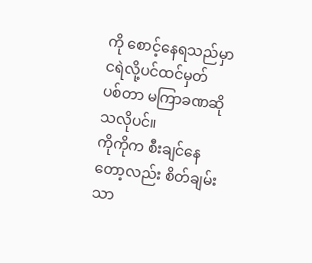ကို စောင့်နေရသည်မှာ ငရဲလို့ပင်ထင်မှတ်
ပစ်တာ မကြာခဏဆိုသလိုပင်။
ကိုကိုက စီးချင်နေတော့လည်း စိတ်ချမ်းသာ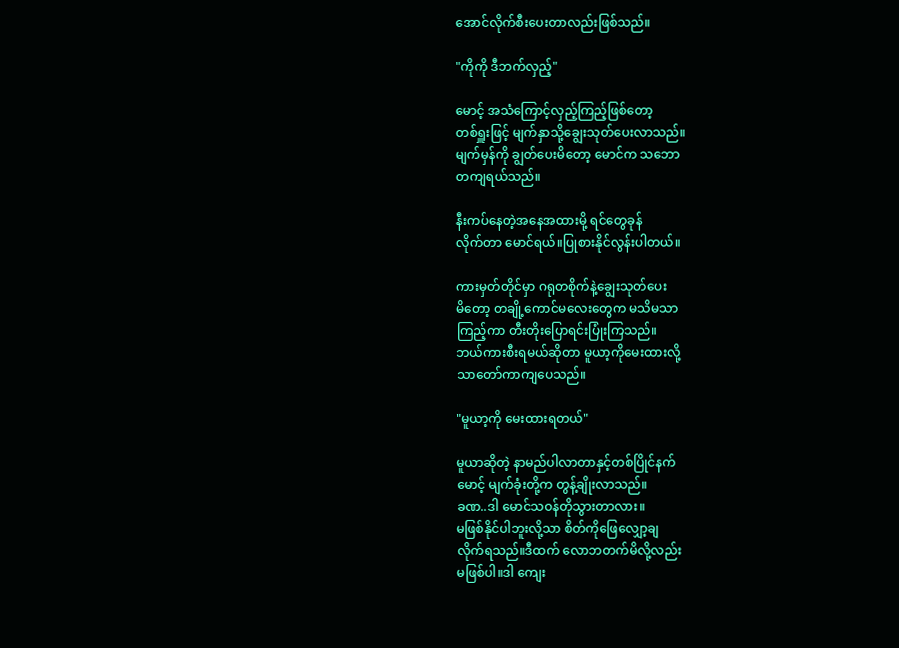အောင်လိုက်စီးပေးတာလည်းဖြစ်သည်။

"ကိုကို ဒီဘက်လှည့်"

မောင့် အသံကြောင့်လှည့်ကြည့်ဖြစ်တော့
တစ်ရှူးဖြင့် မျက်နှာသို့ချွေးသုတ်ပေးလာသည်။
မျက်မှန်ကို ချွတ်ပေးမိတော့ မောင်က သဘော
တကျရယ်သည်။

နီးကပ်နေတဲ့အနေအထားမို့ ရင်တွေခုန်
လိုက်တာ မောင်ရယ်။ပြုစားနိုင်လွန်းပါတယ်။

ကားမှတ်တိုင်မှာ ဂရုတစိုက်နဲ့ချွေးသုတ်ပေး
မိတော့ တချို့ကောင်မလေးတွေက မသိမသာ
ကြည့်ကာ တီးတိုးပြောရင်းပြုံးကြသည်။
ဘယ်ကားစီးရမယ်ဆိုတာ မူယာ့ကိုမေးထားလို့
သာတော်ကာကျပေသည်။

"မူယာ့ကို မေးထားရတယ်"

မူယာဆိုတဲ့ နာမည်ပါလာတာနှင့်တစ်ပြိုင်နက်
မောင့် မျက်ခုံးတို့က တွန့်ချိုးလာသည်။
ခဏ..ဒါ မောင်သဝန်တိုသွားတာလား။
မဖြစ်နိုင်ပါဘူးလို့သာ စိတ်ကိုဖြေလျှော့ချ
လိုက်ရသည်။ဒီထက် လောဘတက်မိလို့လည်း
မဖြစ်ပါ။ဒါ ကျေး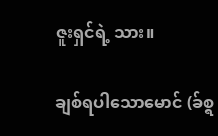ဇူးရှင်ရဲ့ သား။

ချစ်ရပါသောမောင် (ခ်စ္ရ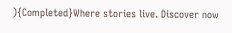){Completed}Where stories live. Discover now